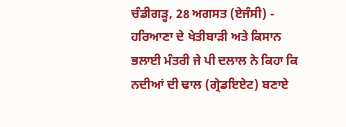ਚੰਡੀਗੜ੍ਹ, 28 ਅਗਸਤ (ਏਜੰਸੀ) -
ਹਰਿਆਣਾ ਦੇ ਖੇਤੀਬਾੜੀ ਅਤੇ ਕਿਸਾਨ ਭਲਾਈ ਮੰਤਰੀ ਜੇ ਪੀ ਦਲਾਲ ਨੇ ਕਿਹਾ ਕਿ ਨਦੀਆਂ ਦੀ ਢਾਲ (ਗ੍ਰੇਡਇਏਟ) ਬਣਾਏ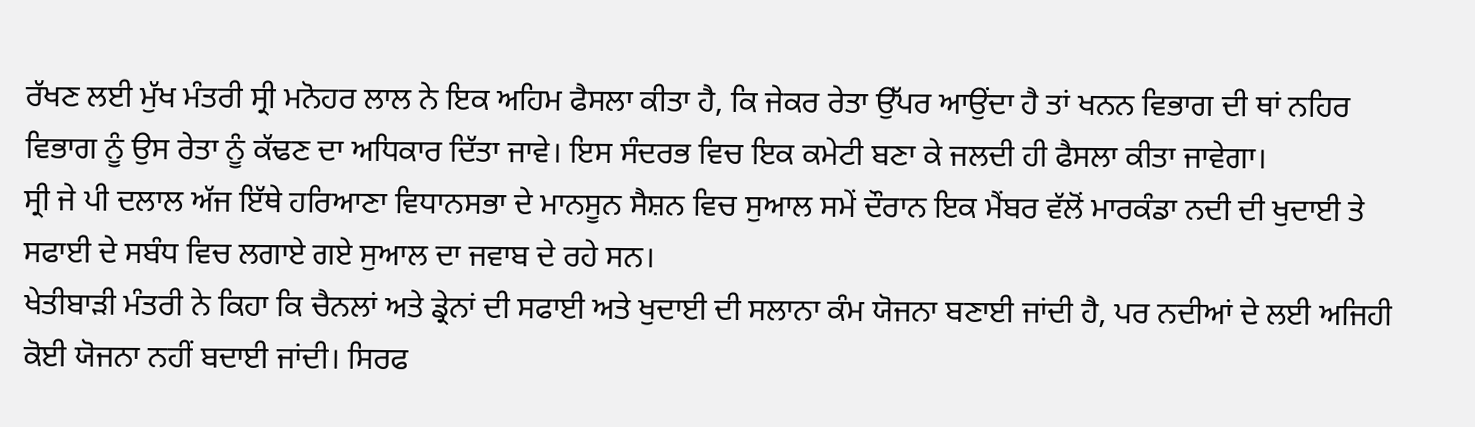ਰੱਖਣ ਲਈ ਮੁੱਖ ਮੰਤਰੀ ਸ੍ਰੀ ਮਨੋਹਰ ਲਾਲ ਨੇ ਇਕ ਅਹਿਮ ਫੈਸਲਾ ਕੀਤਾ ਹੈ, ਕਿ ਜੇਕਰ ਰੇਤਾ ਉੱਪਰ ਆਉਂਦਾ ਹੈ ਤਾਂ ਖਨਨ ਵਿਭਾਗ ਦੀ ਥਾਂ ਨਹਿਰ ਵਿਭਾਗ ਨੂੰ ਉਸ ਰੇਤਾ ਨੂੰ ਕੱਢਣ ਦਾ ਅਧਿਕਾਰ ਦਿੱਤਾ ਜਾਵੇ। ਇਸ ਸੰਦਰਭ ਵਿਚ ਇਕ ਕਮੇਟੀ ਬਣਾ ਕੇ ਜਲਦੀ ਹੀ ਫੈਸਲਾ ਕੀਤਾ ਜਾਵੇਗਾ।
ਸ੍ਰੀ ਜੇ ਪੀ ਦਲਾਲ ਅੱਜ ਇੱਥੇ ਹਰਿਆਣਾ ਵਿਧਾਨਸਭਾ ਦੇ ਮਾਨਸੂਨ ਸੈਸ਼ਨ ਵਿਚ ਸੁਆਲ ਸਮੇਂ ਦੌਰਾਨ ਇਕ ਮੈਂਬਰ ਵੱਲੋਂ ਮਾਰਕੰਡਾ ਨਦੀ ਦੀ ਖੁਦਾਈ ਤੇ ਸਫਾਈ ਦੇ ਸਬੰਧ ਵਿਚ ਲਗਾਏ ਗਏ ਸੁਆਲ ਦਾ ਜਵਾਬ ਦੇ ਰਹੇ ਸਨ।
ਖੇਤੀਬਾੜੀ ਮੰਤਰੀ ਨੇ ਕਿਹਾ ਕਿ ਚੈਨਲਾਂ ਅਤੇ ਡ੍ਰੇਨਾਂ ਦੀ ਸਫਾਈ ਅਤੇ ਖੁਦਾਈ ਦੀ ਸਲਾਨਾ ਕੰਮ ਯੋਜਨਾ ਬਣਾਈ ਜਾਂਦੀ ਹੈ, ਪਰ ਨਦੀਆਂ ਦੇ ਲਈ ਅਜਿਹੀ ਕੋਈ ਯੋਜਨਾ ਨਹੀਂ ਬਦਾਈ ਜਾਂਦੀ। ਸਿਰਫ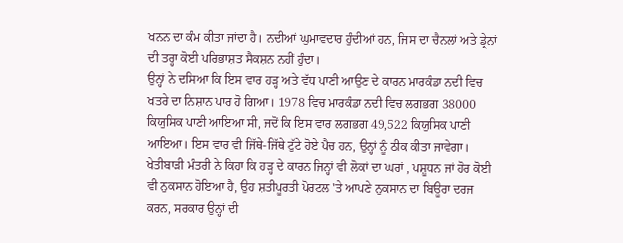ਖਨਨ ਦਾ ਕੰਮ ਕੀਤਾ ਜਾਂਦਾ ਹੈ। ਨਦੀਆਂ ਘੁਮਾਵਦਾਰ ਹੁੰਦੀਆਂ ਹਨ, ਜਿਸ ਦਾ ਚੈਨਲਾਂ ਅਤੇ ਡ੍ਰੇਨਾਂ ਦੀ ਤਰ੍ਹਾ ਕੋਈ ਪਰਿਭਾਸ਼ਤ ਸੈਕਸ਼ਨ ਨਹੀਂ ਹੁੰਦਾ।
ਉਨ੍ਹਾਂ ਨੇ ਦਸਿਆ ਕਿ ਇਸ ਵਾਰ ਹੜ੍ਹ ਅਤੇ ਵੱਧ ਪਾਣੀ ਆਉਣ ਦੇ ਕਾਰਨ ਮਾਰਕੰਡਾ ਨਦੀ ਵਿਚ ਖਤਰੇ ਦਾ ਨਿਸ਼ਾਨ ਪਾਰ ਹੋ ਗਿਆ। 1978 ਵਿਚ ਮਾਰਕੰਡਾ ਨਦੀ ਵਿਚ ਲਗਭਗ 38000 ਕਿਯੁਸਿਕ ਪਾਣੀ ਆਇਆ ਸੀ, ਜਦੋਂ ਕਿ ਇਸ ਵਾਰ ਲਗਭਗ 49,522 ਕਿਯੁਸਿਕ ਪਾਣੀ ਆਇਆ। ਇਸ ਵਾਰ ਵੀ ਜਿੱਥੇ-ਜਿੱਥੇ ਟੁੱਟੇ ਹੋਏ ਪੈਚ ਹਨ, ਉਨ੍ਹਾਂ ਨੂੰ ਠੀਕ ਕੀਤਾ ਜਾਵੇਗਾ।
ਖੇਤੀਬਾੜੀ ਮੰਤਰੀ ਨੇ ਕਿਹਾ ਕਿ ਹੜ੍ਹ ਦੇ ਕਾਰਨ ਜਿਨ੍ਹਾਂ ਵੀ ਲੋਕਾਂ ਦਾ ਘਰਾਂ , ਪਸ਼ੂਧਨ ਜਾਂ ਹੋਰ ਕੋਈ ਵੀ ਨੁਕਸਾਨ ਹੋਇਆ ਹੈ, ਉਹ ਸ਼ਤੀਪੂਰਤੀ ਪੋਰਟਲ 'ਤੇ ਆਪਣੇ ਨੁਕਸਾਨ ਦਾ ਬਿਊਰਾ ਦਰਜ ਕਰਨ, ਸਰਕਾਰ ਉਨ੍ਹਾਂ ਦੀ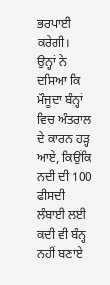ਭਰਪਾਈ ਕਰੇਗੀ।
ਉਨ੍ਹਾਂ ਨੇ ਦਸਿਆ ਕਿ ਮੌਜੂਦਾ ਬੰਨ੍ਹਾਂ ਵਿਚ ਅੰਤਰਾਲ ਦੇ ਕਾਰਨ ਹੜ੍ਹ ਆਏ, ਕਿਉਂਕਿ ਨਦੀ ਦੀ 100 ਫੀਸਦੀ ਲੰਬਾਈ ਲਈ ਕਦੀ ਵੀ ਬੰਨ੍ਹ ਨਹੀਂ ਬਣਾਏ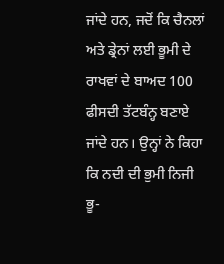ਜਾਂਦੇ ਹਨ, ਜਦੋਂ ਕਿ ਚੈਨਲਾਂ ਅਤੇ ਡ੍ਰੇਨਾਂ ਲਈ ਭੂਮੀ ਦੇ ਰਾਖਵਾਂ ਦੇ ਬਾਅਦ 100 ਫੀਸਦੀ ਤੱਟਬੰਨ੍ਹ ਬਣਾਏ ਜਾਂਦੇ ਹਨ। ਉਨ੍ਹਾਂ ਨੇ ਕਿਹਾ ਕਿ ਨਦੀ ਦੀ ਭੁਮੀ ਨਿਜੀ ਭੂ-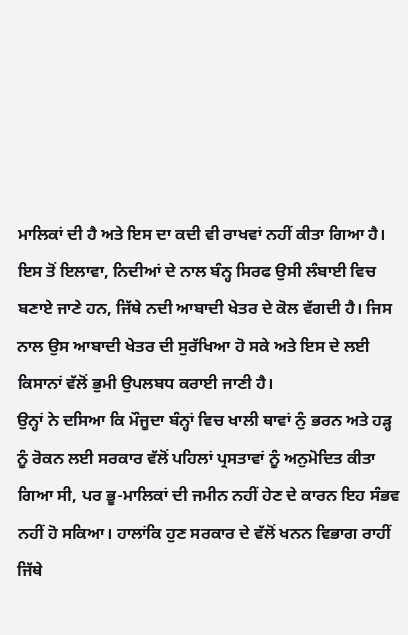ਮਾਲਿਕਾਂ ਦੀ ਹੈ ਅਤੇ ਇਸ ਦਾ ਕਦੀ ਵੀ ਰਾਖਵਾਂ ਨਹੀਂ ਕੀਤਾ ਗਿਆ ਹੈ। ਇਸ ਤੋਂ ਇਲਾਵਾ, ਨਿਦੀਆਂ ਦੇ ਨਾਲ ਬੰਨ੍ਹ ਸਿਰਫ ਉਸੀ ਲੰਬਾਈ ਵਿਚ ਬਣਾਏ ਜਾਣੇ ਹਨ, ਜਿੱਥੇ ਨਦੀ ਆਬਾਦੀ ਖੇਤਰ ਦੇ ਕੋਲ ਵੱਗਦੀ ਹੈ। ਜਿਸ ਨਾਲ ਉਸ ਆਬਾਦੀ ਖੇਤਰ ਦੀ ਸੁਰੱਖਿਆ ਹੋ ਸਕੇ ਅਤੇ ਇਸ ਦੇ ਲਈ ਕਿਸਾਨਾਂ ਵੱਲੋਂ ਭੁਮੀ ਉਪਲਬਧ ਕਰਾਈ ਜਾਣੀ ਹੈ।
ਉਨ੍ਹਾਂ ਨੇ ਦਸਿਆ ਕਿ ਮੌਜੂਦਾ ਬੰਨ੍ਹਾਂ ਵਿਚ ਖਾਲੀ ਥਾਵਾਂ ਨੁੰ ਭਰਨ ਅਤੇ ਹੜ੍ਹ ਨੂੰ ਰੋਕਨ ਲਈ ਸਰਕਾਰ ਵੱਲੋਂ ਪਹਿਲਾਂ ਪ੍ਰਸਤਾਵਾਂ ਨੂੰ ਅਨੁਮੋਦਿਤ ਕੀਤਾ ਗਿਆ ਸੀ, ਪਰ ਭੂ-ਮਾਲਿਕਾਂ ਦੀ ਜਮੀਨ ਨਹੀਂ ਹੇਣ ਦੇ ਕਾਰਨ ਇਹ ਸੰਭਵ ਨਹੀਂ ਹੋ ਸਕਿਆ। ਹਾਲਾਂਕਿ ਹੁਣ ਸਰਕਾਰ ਦੇ ਵੱਲੋਂ ਖਨਨ ਵਿਭਾਗ ਰਾਹੀਂ ਜਿੱਥੇ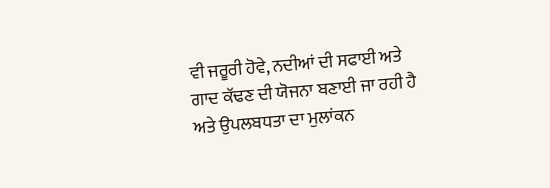ਵੀ ਜਰੂਰੀ ਹੋਵੇ, ਨਦੀਆਂ ਦੀ ਸਫਾਈ ਅਤੇ ਗਾਦ ਕੱਢਣ ਦੀ ਯੋਜਨਾ ਬਣਾਈ ਜਾ ਰਹੀ ਹੈ ਅਤੇ ਉਪਲਬਧਤਾ ਦਾ ਮੁਲਾਂਕਨ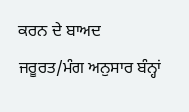ਕਰਨ ਦੇ ਬਾਅਦ ਜਰੂਰਤ/ਮੰਗ ਅਨੁਸਾਰ ਬੰਨ੍ਹਾਂ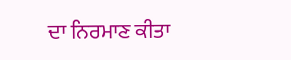ਦਾ ਨਿਰਮਾਣ ਕੀਤਾ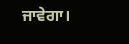ਜਾਵੇਗਾ।